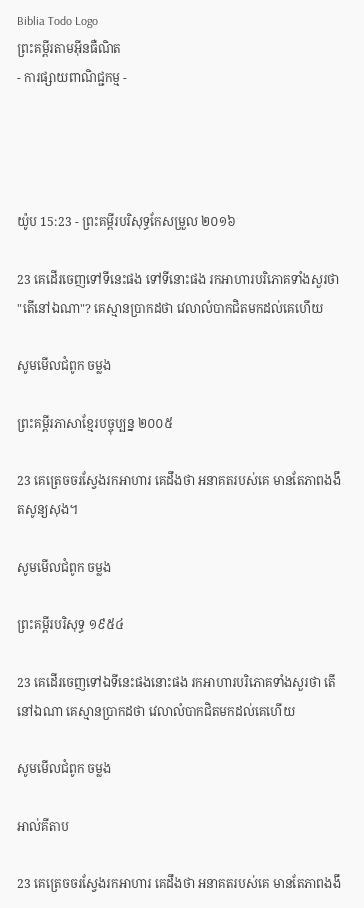Biblia Todo Logo
ព្រះគម្ពីរតាមអ៊ីនធឺណិត
- ការផ្សាយពាណិជ្ជកម្ម -




យ៉ូប 15:23 - ព្រះគម្ពីរបរិសុទ្ធកែសម្រួល ២០១៦

23 គេដើរចេញទៅទីនេះផង ទៅទីនោះផង រកអាហារបរិ‌ភោគទាំងសួរថា "តើនៅឯណា"? គេស្មានប្រាកដថា វេលាលំបាកជិតមកដល់គេហើយ

សូមមើលជំពូក ចម្លង

ព្រះគម្ពីរភាសាខ្មែរបច្ចុប្បន្ន ២០០៥

23 គេត្រេច‌ចរស្វែងរកអាហារ គេដឹងថា អនាគតរបស់គេ មានតែភាពងងឹតសូន្យ‌សុង។

សូមមើលជំពូក ចម្លង

ព្រះគម្ពីរបរិសុទ្ធ ១៩៥៤

23 គេដើរចេញទៅឯទីនេះផងនោះផង រកអាហារបរិភោគទាំងសួរថា តើនៅឯណា គេស្មានប្រាកដថា វេលាលំបាកជិតមកដល់គេហើយ

សូមមើលជំពូក ចម្លង

អាល់គីតាប

23 គេត្រេច‌ចរស្វែងរកអាហារ គេដឹងថា អនាគតរបស់គេ មានតែភាពងងឹ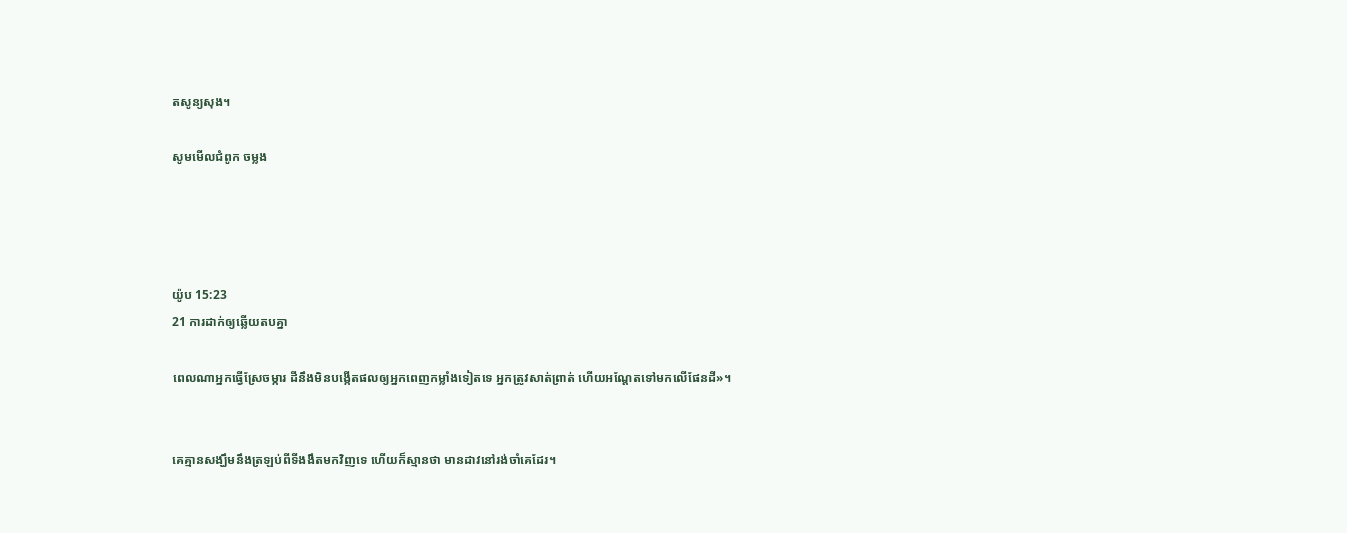តសូន្យ‌សុង។

សូមមើលជំពូក ចម្លង




យ៉ូប 15:23
21 ការដាក់ឲ្យឆ្លើយតបគ្នា

ពេលណាអ្នកធ្វើស្រែចម្ការ ដីនឹងមិនបង្កើតផលឲ្យអ្នកពេញកម្លាំងទៀតទេ អ្នកត្រូវសាត់‌ព្រាត់ ហើយអណ្តែតទៅមកលើផែន‌ដី»។


គេគ្មានសង្ឃឹមនឹងត្រឡប់ពីទីងងឹតមកវិញទេ ហើយក៏ស្មានថា មានដាវនៅរង់‌ចាំគេដែរ។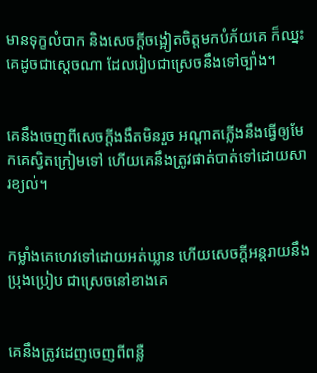មានទុក្ខលំបាក និងសេចក្ដីចង្អៀតចិត្តមកបំភ័យគេ ក៏ឈ្នះគេដូចជាស្តេចណា ដែលរៀបជាស្រេចនឹងទៅច្បាំង។


គេនឹងចេញពីសេចក្ដីងងឹតមិនរួច អណ្ដាតភ្លើងនឹងធ្វើឲ្យមែកគេស្វិតក្រៀមទៅ ហើយគេនឹងត្រូវផាត់បាត់ទៅដោយសារខ្យល់។


កម្លាំងគេហេវទៅដោយអត់ឃ្លាន ហើយសេចក្ដីអន្តរាយនឹងប្រុង‌ប្រៀប ជាស្រេចនៅខាងគេ


គេនឹងត្រូវដេញចេញពីពន្លឺ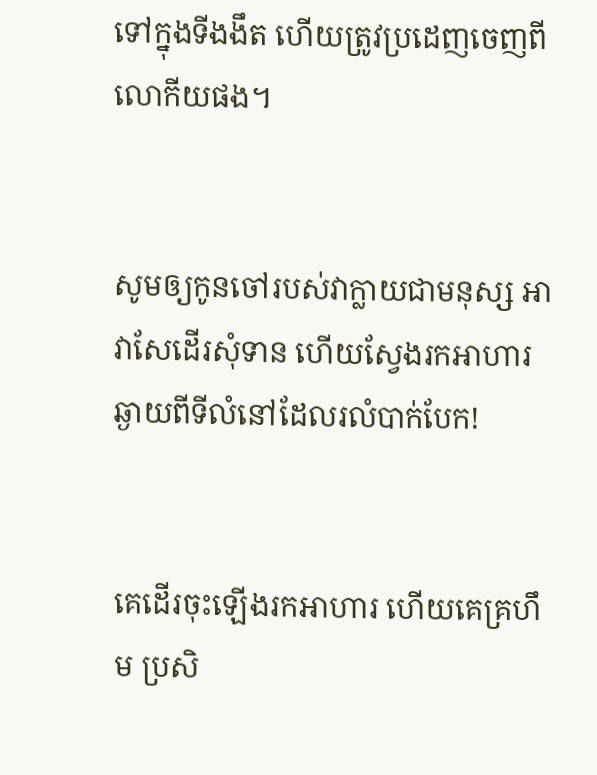ទៅក្នុងទីងងឹត ហើយត្រូវប្រដេញចេញពីលោកីយផង។


សូមឲ្យកូនចៅរបស់វាក្លាយជាមនុស្ស អាវា‌សែដើរសុំទាន ហើយស្វែងរកអាហារ ឆ្ងាយពីទីលំនៅដែលរលំបាក់បែក!


គេដើរចុះឡើងរកអាហារ ហើយគេគ្រហឹម ប្រសិ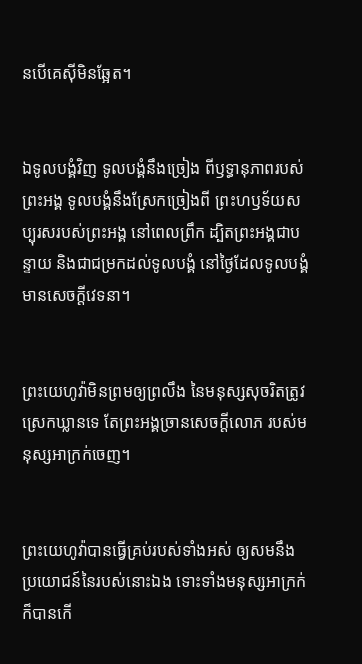ន‌បើគេស៊ីមិនឆ្អែត។


ឯទូល‌បង្គំវិញ ទូល‌បង្គំនឹងច្រៀង ពីឫទ្ធានុ‌ភាពរបស់ព្រះ‌អង្គ ទូល‌បង្គំនឹងស្រែកច្រៀងពី ព្រះ‌ហឫ‌ទ័យសប្បុរសរបស់ព្រះ‌អង្គ នៅពេលព្រឹក ដ្បិតព្រះ‌អង្គជាបន្ទាយ និងជាជម្រកដល់ទូល‌បង្គំ នៅថ្ងៃដែលទូល‌បង្គំមានសេចក្ដីវេទនា។


ព្រះ‌យេហូវ៉ាមិនព្រមឲ្យព្រលឹង នៃមនុស្សសុចរិតត្រូវស្រេកឃ្លានទេ តែព្រះ‌អង្គច្រានសេចក្ដីលោភ របស់មនុស្សអាក្រក់ចេញ។


ព្រះ‌យេហូវ៉ាបានធ្វើគ្រប់របស់ទាំងអស់ ឲ្យសមនឹងប្រ‌យោជន៍នៃរបស់នោះឯង ទោះទាំងមនុស្សអាក្រក់ក៏បានកើ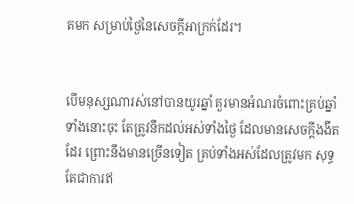តមក សម្រាប់ថ្ងៃនៃសេចក្ដីអាក្រក់ដែរ។


បើមនុស្សណារស់នៅបានយូរឆ្នាំ គួរមានអំណរចំពោះគ្រប់ឆ្នាំទាំងនោះចុះ តែត្រូវនឹកដល់អស់ទាំងថ្ងៃ ដែលមានសេចក្ដីងងឹតដែរ ព្រោះនឹងមានច្រើនទៀត គ្រប់ទាំងអស់ដែលត្រូវមក សុទ្ធតែជាការឥ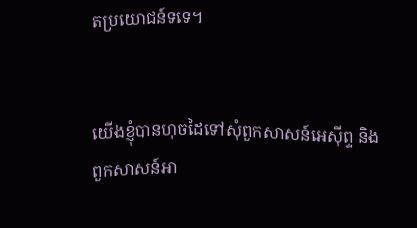តប្រយោជន៍ទទេ។


យើងខ្ញុំបានហុចដៃទៅសុំពួកសាសន៍អេស៊ីព្ទ និងពួកសាសន៍អា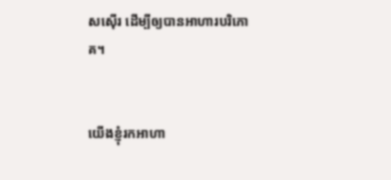ស‌ស៊ើរ ដើម្បីឲ្យបានអាហារបរិភោគ។


យើងខ្ញុំរកអាហា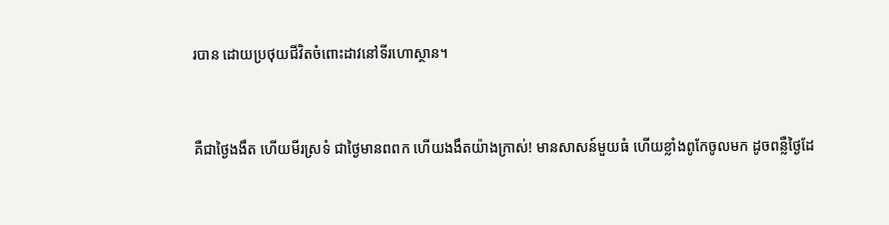របាន ដោយប្រថុយជីវិតចំពោះដាវនៅទីរហោ‌ស្ថាន។


គឺជាថ្ងៃងងឹត ហើយមីរស្រទំ ជាថ្ងៃមានពពក ហើយងងឹតយ៉ាងក្រាស់! មានសាសន៍មួយធំ ហើយខ្លាំងពូកែចូលមក ដូចពន្លឺថ្ងៃដែ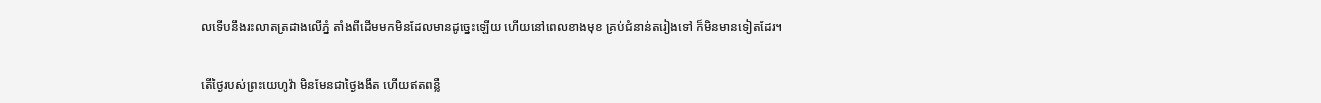លទើបនឹងរះលាតត្រដាងលើភ្នំ តាំងពីដើមមកមិនដែលមានដូច្នេះឡើយ ហើយនៅពេលខាងមុខ គ្រប់ជំនាន់តរៀងទៅ ក៏មិនមានទៀតដែរ។


តើថ្ងៃរបស់ព្រះ‌យេហូវ៉ា មិនមែនជាថ្ងៃងងឹត ហើយឥតពន្លឺ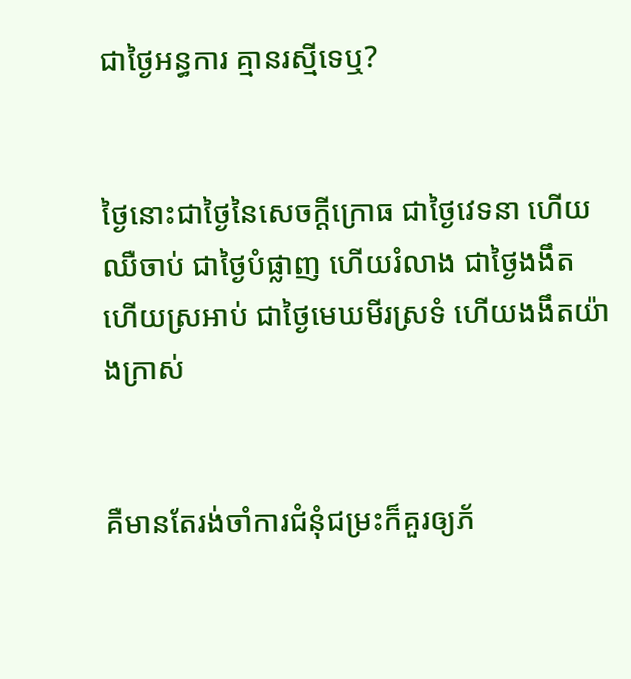ជាថ្ងៃអន្ធការ គ្មានរស្មីទេឬ?


ថ្ងៃនោះជាថ្ងៃនៃសេចក្ដីក្រោធ ជាថ្ងៃវេទនា ហើយឈឺចាប់ ជាថ្ងៃបំផ្លាញ ហើយរំលាង ជាថ្ងៃងងឹត ហើយស្រអាប់ ជាថ្ងៃមេឃមីរ‌ស្រទំ ហើយងងឹតយ៉ាងក្រាស់


គឺមានតែរង់ចាំការជំនុំជម្រះក៏គួរឲ្យភ័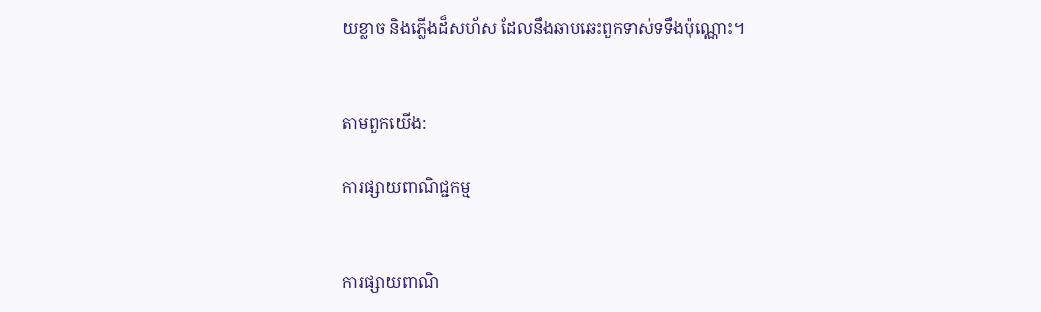យខ្លាច និងភ្លើងដ៏សហ័ស ដែលនឹងឆាបឆេះពួកទាស់ទទឹងប៉ុណ្ណោះ។


តាមពួកយើង:

ការផ្សាយពាណិជ្ជកម្ម


ការផ្សាយពាណិ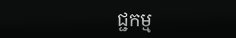ជ្ជកម្ម